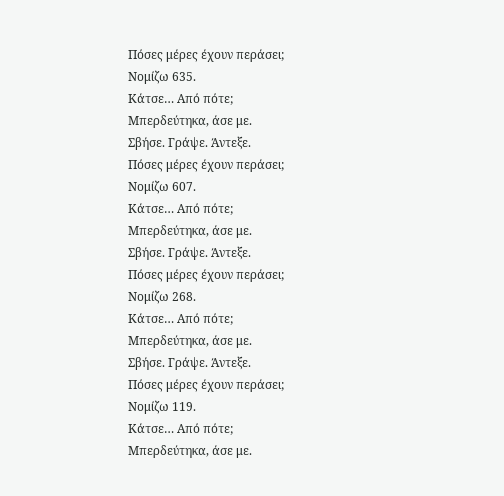Πόσες μέρες έχουν περάσει;
Νομίζω 635.
Κάτσε… Από πότε;
Μπερδεύτηκα, άσε με.
Σβήσε. Γράψε. Άντεξε.
Πόσες μέρες έχουν περάσει;
Νομίζω 607.
Κάτσε… Από πότε;
Μπερδεύτηκα, άσε με.
Σβήσε. Γράψε. Άντεξε.
Πόσες μέρες έχουν περάσει;
Νομίζω 268.
Κάτσε… Από πότε;
Μπερδεύτηκα, άσε με.
Σβήσε. Γράψε. Άντεξε.
Πόσες μέρες έχουν περάσει;
Νομίζω 119.
Κάτσε… Από πότε;
Μπερδεύτηκα, άσε με.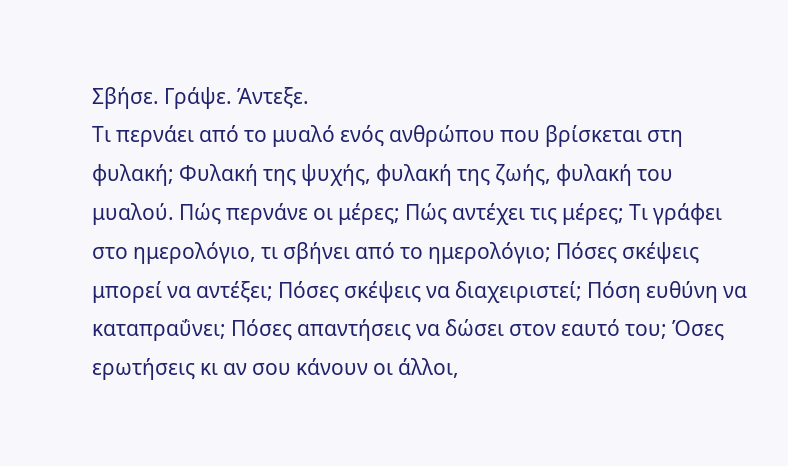Σβήσε. Γράψε. Άντεξε.
Τι περνάει από το μυαλό ενός ανθρώπου που βρίσκεται στη φυλακή; Φυλακή της ψυχής, φυλακή της ζωής, φυλακή του μυαλού. Πώς περνάνε οι μέρες; Πώς αντέχει τις μέρες; Τι γράφει στο ημερολόγιο, τι σβήνει από το ημερολόγιο; Πόσες σκέψεις μπορεί να αντέξει; Πόσες σκέψεις να διαχειριστεί; Πόση ευθύνη να καταπραΰνει; Πόσες απαντήσεις να δώσει στον εαυτό του; Όσες ερωτήσεις κι αν σου κάνουν οι άλλοι,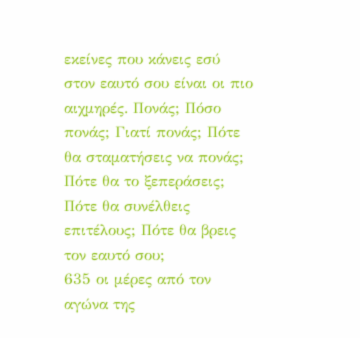εκείνες που κάνεις εσύ στον εαυτό σου είναι οι πιο αιχμηρές. Πονάς; Πόσο πονάς; Γιατί πονάς; Πότε θα σταματήσεις να πονάς; Πότε θα το ξεπεράσεις; Πότε θα συνέλθεις επιτέλους; Πότε θα βρεις τον εαυτό σου;
635 οι μέρες από τον αγώνα της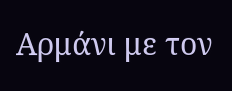Αρμάνι με τον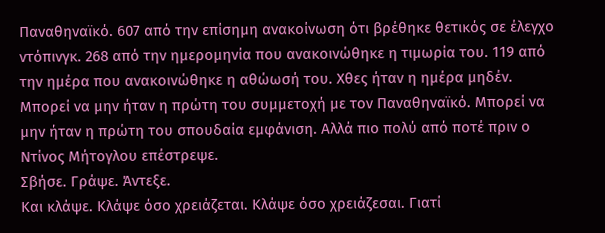Παναθηναϊκό. 607 από την επίσημη ανακοίνωση ότι βρέθηκε θετικός σε έλεγχο ντόπινγκ. 268 από την ημερομηνία που ανακοινώθηκε η τιμωρία του. 119 από την ημέρα που ανακοινώθηκε η αθώωσή του. Χθες ήταν η ημέρα μηδέν. Μπορεί να μην ήταν η πρώτη του συμμετοχή με τον Παναθηναϊκό. Μπορεί να μην ήταν η πρώτη του σπουδαία εμφάνιση. Αλλά πιο πολύ από ποτέ πριν ο Ντίνος Μήτογλου επέστρεψε.
Σβήσε. Γράψε. Άντεξε.
Και κλάψε. Κλάψε όσο χρειάζεται. Κλάψε όσο χρειάζεσαι. Γιατί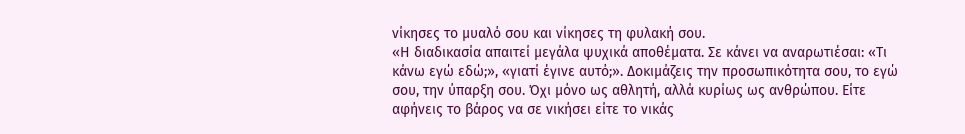νίκησες το μυαλό σου και νίκησες τη φυλακή σου.
«Η διαδικασία απαιτεί μεγάλα ψυχικά αποθέματα. Σε κάνει να αναρωτιέσαι: «Τι κάνω εγώ εδώ;», «γιατί έγινε αυτό;». Δοκιμάζεις την προσωπικότητα σου, το εγώ σου, την ύπαρξη σου. Όχι μόνο ως αθλητή, αλλά κυρίως ως ανθρώπου. Είτε αφήνεις το βάρος να σε νικήσει είτε το νικάς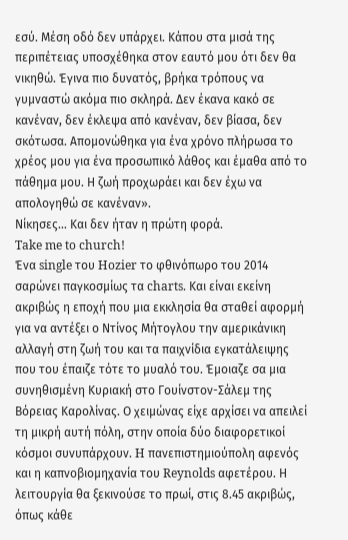εσύ. Μέση οδό δεν υπάρχει. Κάπου στα μισά της περιπέτειας υποσχέθηκα στον εαυτό μου ότι δεν θα νικηθώ. Έγινα πιο δυνατός, βρήκα τρόπους να γυμναστώ ακόμα πιο σκληρά. Δεν έκανα κακό σε κανέναν, δεν έκλεψα από κανέναν, δεν βίασα, δεν σκότωσα. Απομονώθηκα για ένα χρόνο πλήρωσα το χρέος μου για ένα προσωπικό λάθος και έμαθα από το πάθημα μου. Η ζωή προχωράει και δεν έχω να απολογηθώ σε κανέναν».
Νίκησες… Και δεν ήταν η πρώτη φορά.
Take me to church!
Ένα single του Hozier το φθινόπωρο του 2014 σαρώνει παγκοσμίως τα charts. Και είναι εκείνη ακριβώς η εποχή που μια εκκλησία θα σταθεί αφορμή για να αντέξει ο Ντίνος Μήτογλου την αμερικάνικη αλλαγή στη ζωή του και τα παιχνίδια εγκατάλειψης που του έπαιζε τότε το μυαλό του. Έμοιαζε σα μια συνηθισμένη Κυριακή στο Γουίνστον-Σάλεμ της Βόρειας Καρολίνας. Ο χειμώνας είχε αρχίσει να απειλεί τη μικρή αυτή πόλη, στην οποία δύο διαφορετικοί κόσμοι συνυπάρχουν. H πανεπιστημιούπολη αφενός και η καπνοβιομηχανία του Reynolds αφετέρου. Η λειτουργία θα ξεκινούσε το πρωί, στις 8.45 ακριβώς, όπως κάθε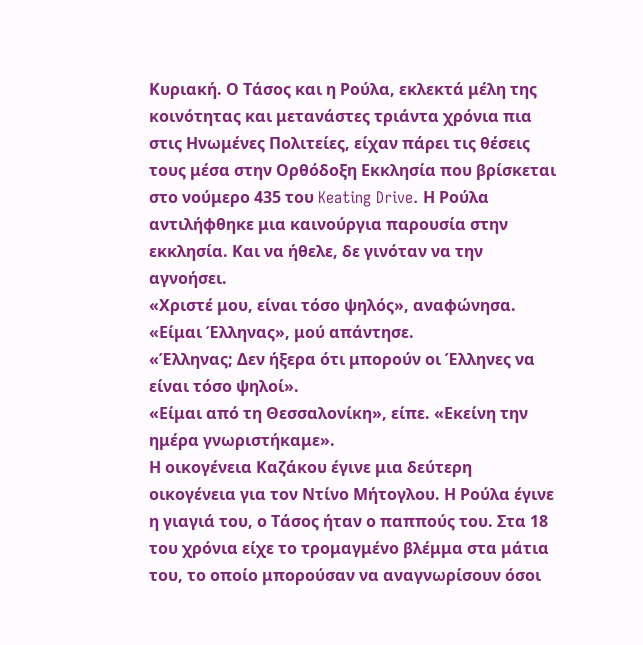Κυριακή. Ο Τάσος και η Ρούλα, εκλεκτά μέλη της κοινότητας και μετανάστες τριάντα χρόνια πια στις Ηνωμένες Πολιτείες, είχαν πάρει τις θέσεις τους μέσα στην Ορθόδοξη Εκκλησία που βρίσκεται στο νούμερο 435 του Keating Drive. Η Ρούλα αντιλήφθηκε μια καινούργια παρουσία στην εκκλησία. Και να ήθελε, δε γινόταν να την αγνοήσει.
«Χριστέ μου, είναι τόσο ψηλός», αναφώνησα.
«Είμαι Έλληνας», μού απάντησε.
«Έλληνας; Δεν ήξερα ότι μπορούν οι Έλληνες να είναι τόσο ψηλοί».
«Είμαι από τη Θεσσαλονίκη», είπε. «Εκείνη την ημέρα γνωριστήκαμε».
Η οικογένεια Καζάκου έγινε μια δεύτερη οικογένεια για τον Ντίνο Μήτογλου. Η Ρούλα έγινε η γιαγιά του, ο Τάσος ήταν ο παππούς του. Στα 18 του χρόνια είχε το τρομαγμένο βλέμμα στα μάτια του, το οποίο μπορούσαν να αναγνωρίσουν όσοι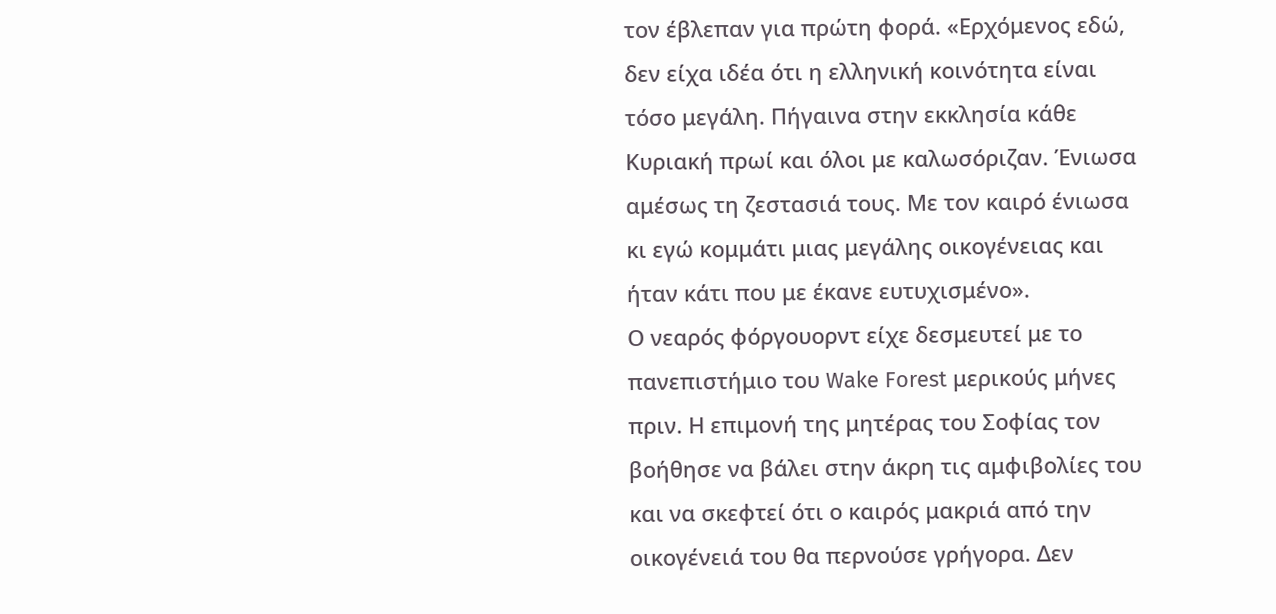τον έβλεπαν για πρώτη φορά. «Ερχόμενος εδώ, δεν είχα ιδέα ότι η ελληνική κοινότητα είναι τόσο μεγάλη. Πήγαινα στην εκκλησία κάθε Κυριακή πρωί και όλοι με καλωσόριζαν. Ένιωσα αμέσως τη ζεστασιά τους. Με τον καιρό ένιωσα κι εγώ κομμάτι μιας μεγάλης οικογένειας και ήταν κάτι που με έκανε ευτυχισμένο».
Ο νεαρός φόργουορντ είχε δεσμευτεί με το πανεπιστήμιο του Wake Forest μερικούς μήνες πριν. Η επιμονή της μητέρας του Σοφίας τον βοήθησε να βάλει στην άκρη τις αμφιβολίες του και να σκεφτεί ότι ο καιρός μακριά από την οικογένειά του θα περνούσε γρήγορα. Δεν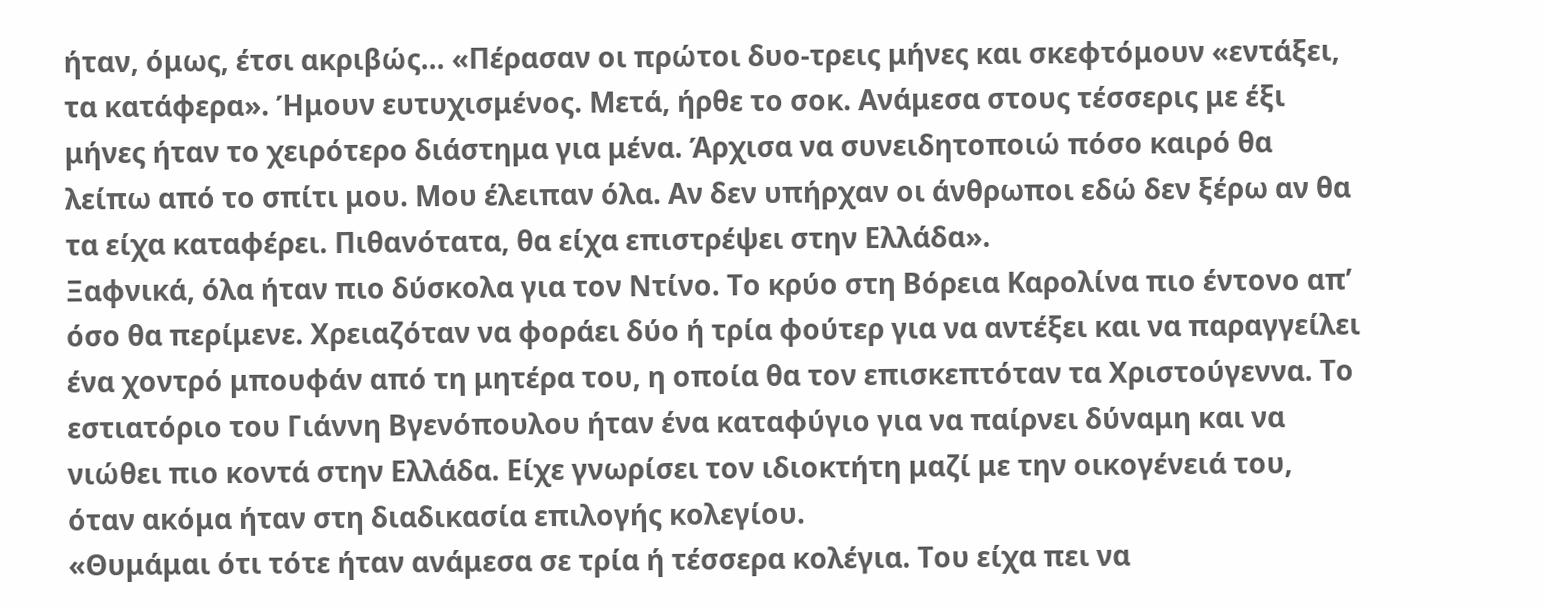ήταν, όμως, έτσι ακριβώς… «Πέρασαν οι πρώτοι δυο-τρεις μήνες και σκεφτόμουν «εντάξει, τα κατάφερα». Ήμουν ευτυχισμένος. Μετά, ήρθε το σοκ. Ανάμεσα στους τέσσερις με έξι μήνες ήταν το χειρότερο διάστημα για μένα. Άρχισα να συνειδητοποιώ πόσο καιρό θα λείπω από το σπίτι μου. Μου έλειπαν όλα. Αν δεν υπήρχαν οι άνθρωποι εδώ δεν ξέρω αν θα τα είχα καταφέρει. Πιθανότατα, θα είχα επιστρέψει στην Ελλάδα».
Ξαφνικά, όλα ήταν πιο δύσκολα για τον Ντίνο. Το κρύο στη Βόρεια Καρολίνα πιο έντονο απ’ όσο θα περίμενε. Χρειαζόταν να φοράει δύο ή τρία φούτερ για να αντέξει και να παραγγείλει ένα χοντρό μπουφάν από τη μητέρα του, η οποία θα τον επισκεπτόταν τα Χριστούγεννα. Το εστιατόριο του Γιάννη Βγενόπουλου ήταν ένα καταφύγιο για να παίρνει δύναμη και να νιώθει πιο κοντά στην Ελλάδα. Είχε γνωρίσει τον ιδιοκτήτη μαζί με την οικογένειά του, όταν ακόμα ήταν στη διαδικασία επιλογής κολεγίου.
«Θυμάμαι ότι τότε ήταν ανάμεσα σε τρία ή τέσσερα κολέγια. Του είχα πει να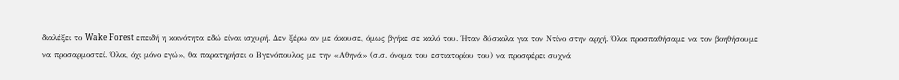διαλέξει το Wake Forest επειδή η κοινότητα εδώ είναι ισχυρή. Δεν ξέρω αν με άκουσε, όμως βγήκε σε καλό του. Ήταν δύσκολα για τον Ντίνο στην αρχή. Όλοι προσπαθήσαμε να τον βοηθήσουμε να προσαρμοστεί. Όλοι, όχι μόνο εγώ», θα παρατηρήσει ο Βγενόπουλος με την «Αθηνά» (σ.σ. όνομα του εστιατορίου του) να προσφέρει συχνά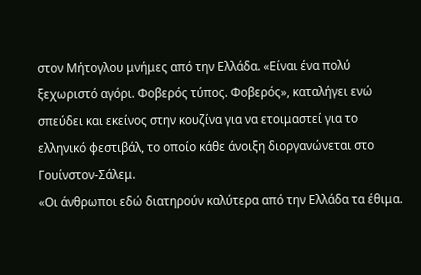στον Μήτογλου μνήμες από την Ελλάδα. «Είναι ένα πολύ ξεχωριστό αγόρι. Φοβερός τύπος. Φοβερός», καταλήγει ενώ σπεύδει και εκείνος στην κουζίνα για να ετοιμαστεί για το ελληνικό φεστιβάλ, το οποίο κάθε άνοιξη διοργανώνεται στο Γουίνστον-Σάλεμ.
«Οι άνθρωποι εδώ διατηρούν καλύτερα από την Ελλάδα τα έθιμα.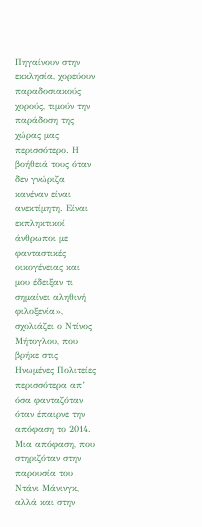Πηγαίνουν στην εκκλησία, χορεύουν παραδοσιακούς χορούς, τιμούν την παράδοση της χώρας μας περισσότερο. Η βοήθειά τους όταν δεν γνώριζα κανέναν είναι ανεκτίμητη. Είναι εκπληκτικοί άνθρωποι με φανταστικές οικογένειας και μου έδειξαν τι σημαίνει αληθινή φιλοξενία», σχολιάζει ο Ντίνος Μήτογλου, που βρήκε στις Ηνωμένες Πολιτείες περισσότερα απ’ όσα φανταζόταν όταν έπαιρνε την απόφαση το 2014. Μια απόφαση, που στηριζόταν στην παρουσία του Ντάνι Μάνινγκ, αλλά και στην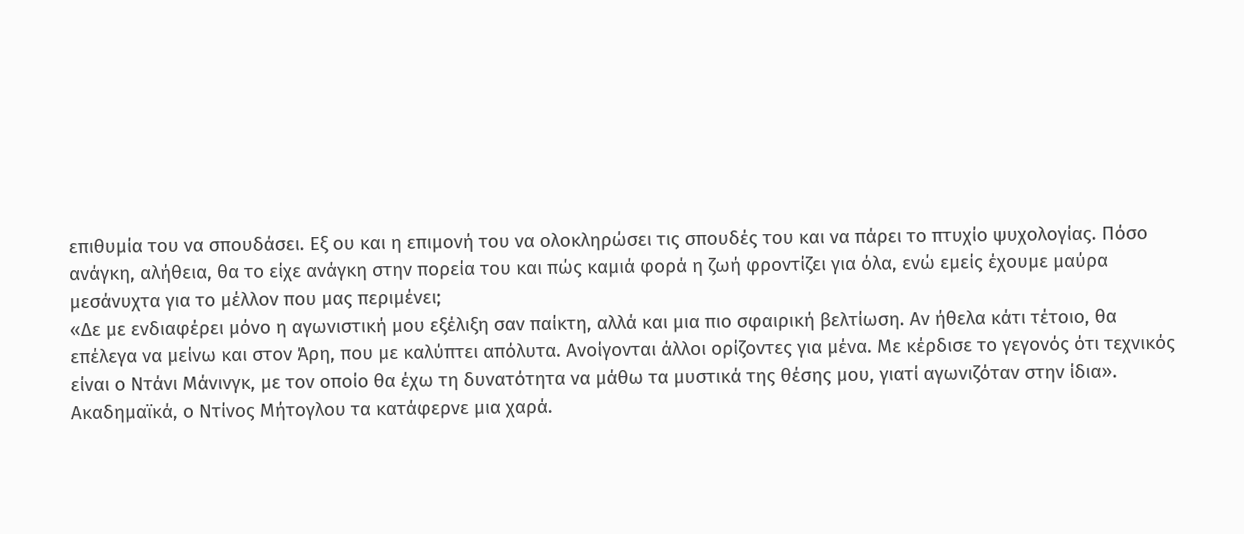επιθυμία του να σπουδάσει. Εξ ου και η επιμονή του να ολοκληρώσει τις σπουδές του και να πάρει το πτυχίο ψυχολογίας. Πόσο ανάγκη, αλήθεια, θα το είχε ανάγκη στην πορεία του και πώς καμιά φορά η ζωή φροντίζει για όλα, ενώ εμείς έχουμε μαύρα μεσάνυχτα για το μέλλον που μας περιμένει;
«Δε με ενδιαφέρει μόνο η αγωνιστική μου εξέλιξη σαν παίκτη, αλλά και μια πιο σφαιρική βελτίωση. Αν ήθελα κάτι τέτοιο, θα επέλεγα να μείνω και στον Άρη, που με καλύπτει απόλυτα. Ανοίγονται άλλοι ορίζοντες για μένα. Με κέρδισε το γεγονός ότι τεχνικός είναι ο Ντάνι Μάνινγκ, με τον οποίο θα έχω τη δυνατότητα να μάθω τα μυστικά της θέσης μου, γιατί αγωνιζόταν στην ίδια».
Ακαδημαϊκά, ο Ντίνος Μήτογλου τα κατάφερνε μια χαρά.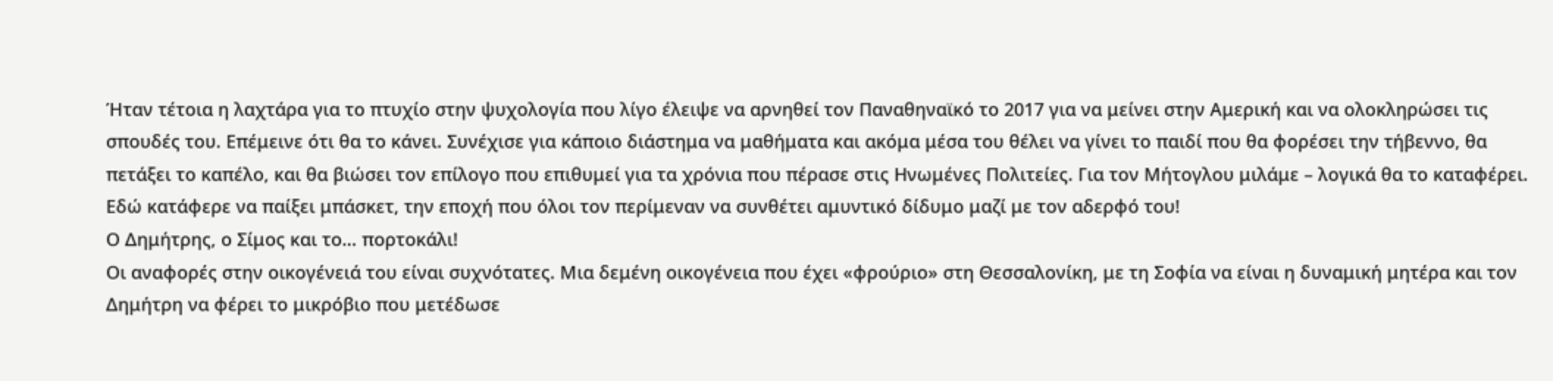Ήταν τέτοια η λαχτάρα για το πτυχίο στην ψυχολογία που λίγο έλειψε να αρνηθεί τον Παναθηναϊκό το 2017 για να μείνει στην Αμερική και να ολοκληρώσει τις σπουδές του. Επέμεινε ότι θα το κάνει. Συνέχισε για κάποιο διάστημα να μαθήματα και ακόμα μέσα του θέλει να γίνει το παιδί που θα φορέσει την τήβεννο, θα πετάξει το καπέλο, και θα βιώσει τον επίλογο που επιθυμεί για τα χρόνια που πέρασε στις Ηνωμένες Πολιτείες. Για τον Μήτογλου μιλάμε – λογικά θα το καταφέρει. Εδώ κατάφερε να παίξει μπάσκετ, την εποχή που όλοι τον περίμεναν να συνθέτει αμυντικό δίδυμο μαζί με τον αδερφό του!
Ο Δημήτρης, ο Σίμος και το… πορτοκάλι!
Οι αναφορές στην οικογένειά του είναι συχνότατες. Μια δεμένη οικογένεια που έχει «φρούριο» στη Θεσσαλονίκη, με τη Σοφία να είναι η δυναμική μητέρα και τον Δημήτρη να φέρει το μικρόβιο που μετέδωσε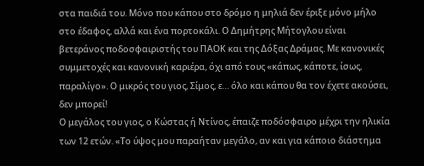στα παιδιά του. Μόνο που κάπου στο δρόμο η μηλιά δεν έριξε μόνο μήλο στο έδαφος, αλλά και ένα πορτοκάλι. Ο Δημήτρης Μήτογλου είναι βετεράνος ποδοσφαιριστής του ΠΑΟΚ και της Δόξας Δράμας. Με κανονικές συμμετοχές και κανονική καριέρα, όχι από τους «κάπως, κάποτε, ίσως, παραλίγο». Ο μικρός του γιος, Σίμος, ε… όλο και κάπου θα τον έχετε ακούσει, δεν μπορεί!
Ο μεγάλος του γιος, ο Κώστας ή Ντίνος, έπαιζε ποδόσφαιρο μέχρι την ηλικία των 12 ετών. «Το ύψος μου παραήταν μεγάλο, αν και για κάποιο διάστημα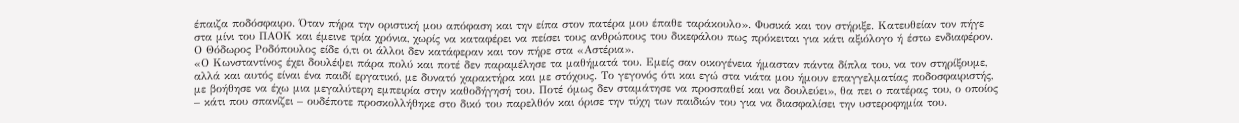έπαιζα ποδόσφαιρο. Όταν πήρα την οριστική μου απόφαση και την είπα στον πατέρα μου έπαθε ταράκουλο». Φυσικά και τον στήριξε. Κατευθείαν τον πήγε στα μίνι του ΠΑΟΚ και έμεινε τρία χρόνια, χωρίς να καταφέρει να πείσει τους ανθρώπους του δικεφάλου πως πρόκειται για κάτι αξιόλογο ή έστω ενδιαφέρον. Ο Θόδωρος Ροδόπουλος είδε ό,τι οι άλλοι δεν κατάφεραν και τον πήρε στα «Αστέρια».
«Ο Κωνσταντίνος έχει δουλέψει πάρα πολύ και ποτέ δεν παραμέλησε τα μαθήματά του. Εμείς σαν οικογένεια ήμασταν πάντα δίπλα του, να τον στηρίξουμε, αλλά και αυτός είναι ένα παιδί εργατικό, με δυνατό χαρακτήρα και με στόχους. Το γεγονός ότι και εγώ στα νιάτα μου ήμουν επαγγελματίας ποδοσφαιριστής, με βοήθησε να έχω μια μεγαλύτερη εμπειρία στην καθοδήγησή του. Ποτέ όμως δεν σταμάτησε να προσπαθεί και να δουλεύει», θα πει ο πατέρας του, ο οποίος – κάτι που σπανίζει – ουδέποτε προσκολλήθηκε στο δικό του παρελθόν και όρισε την τύχη των παιδιών του για να διασφαλίσει την υστεροφημία του.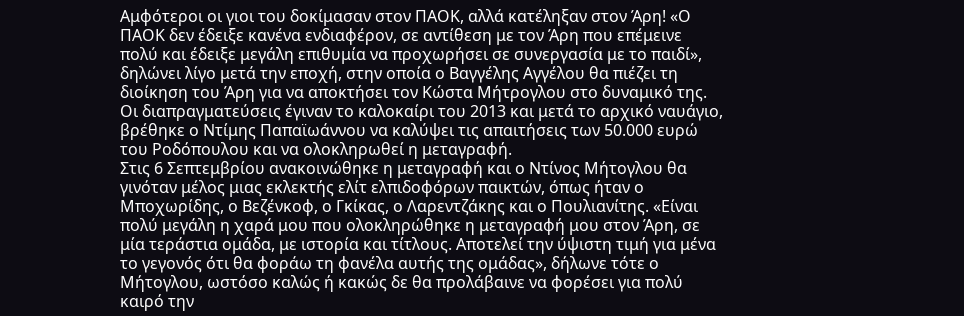Αμφότεροι οι γιοι του δοκίμασαν στον ΠΑΟΚ, αλλά κατέληξαν στον Άρη! «Ο ΠΑΟΚ δεν έδειξε κανένα ενδιαφέρον, σε αντίθεση με τον Άρη που επέμεινε πολύ και έδειξε μεγάλη επιθυμία να προχωρήσει σε συνεργασία με το παιδί», δηλώνει λίγο μετά την εποχή, στην οποία ο Βαγγέλης Αγγέλου θα πιέζει τη διοίκηση του Άρη για να αποκτήσει τον Κώστα Μήτρογλου στο δυναμικό της. Οι διαπραγματεύσεις έγιναν το καλοκαίρι του 2013 και μετά το αρχικό ναυάγιο, βρέθηκε ο Ντίμης Παπαϊωάννου να καλύψει τις απαιτήσεις των 50.000 ευρώ του Ροδόπουλου και να ολοκληρωθεί η μεταγραφή.
Στις 6 Σεπτεμβρίου ανακοινώθηκε η μεταγραφή και ο Ντίνος Μήτογλου θα γινόταν μέλος μιας εκλεκτής ελίτ ελπιδοφόρων παικτών, όπως ήταν ο Μποχωρίδης, ο Βεζένκοφ, ο Γκίκας, ο Λαρεντζάκης και ο Πουλιανίτης. «Είναι πολύ μεγάλη η χαρά μου που ολοκληρώθηκε η μεταγραφή μου στον Άρη, σε μία τεράστια ομάδα, με ιστορία και τίτλους. Αποτελεί την ύψιστη τιμή για μένα το γεγονός ότι θα φοράω τη φανέλα αυτής της ομάδας», δήλωνε τότε ο Μήτογλου, ωστόσο καλώς ή κακώς δε θα προλάβαινε να φορέσει για πολύ καιρό την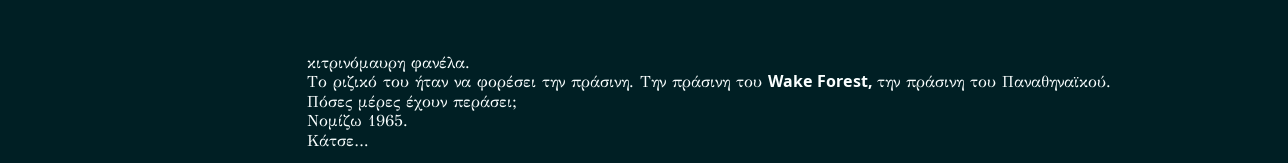κιτρινόμαυρη φανέλα.
Το ριζικό του ήταν να φορέσει την πράσινη. Την πράσινη του Wake Forest, την πράσινη του Παναθηναϊκού.
Πόσες μέρες έχουν περάσει;
Νομίζω 1965.
Κάτσε…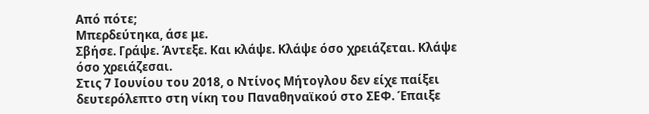Από πότε;
Μπερδεύτηκα, άσε με.
Σβήσε. Γράψε. Άντεξε. Και κλάψε. Κλάψε όσο χρειάζεται. Κλάψε όσο χρειάζεσαι.
Στις 7 Ιουνίου του 2018, ο Ντίνος Μήτογλου δεν είχε παίξει δευτερόλεπτο στη νίκη του Παναθηναϊκού στο ΣΕΦ. Έπαιξε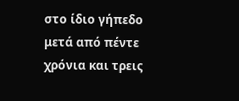στο ίδιο γήπεδο μετά από πέντε χρόνια και τρεις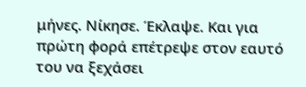μήνες. Νίκησε. Έκλαψε. Και για πρώτη φορά επέτρεψε στον εαυτό του να ξεχάσει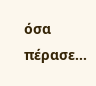όσα πέρασε…